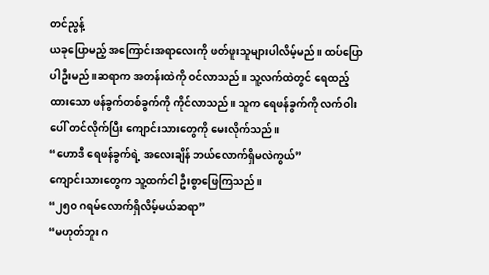တင်ညွန့်
ယခုပြောမည့် အကြောင်းအရာလေးကို ဖတ်ဖူးသူများပါလိမ့်မည်။ ထပ်ပြောပါဦးမည်။ဆရာက အတန်းထဲကို ဝင်လာသည်။ သူ့လက်ထဲတွင် ရေထည့်ထားသော ဖန်ခွက်တစ်ခွက်ကို ကိုင်လာသည်။ သူက ရေဖန်ခွက်ကို လက်ဝါးပေါ် တင်လိုက်ပြီး ကျောင်းသားတွေကို မေးလိုက်သည်။
“ဟောဒီ ရေဖန်ခွက်ရဲ့ အလေးချိန် ဘယ်လောက်ရှိမလဲကွယ်”
ကျောင်းသားတွေက သူ့ထက်ငါ ဦးစွာဖြေကြသည်။
“၂၅၀ ဂရမ်လောက်ရှိလိမ့်မယ်ဆရာ”
“မဟုတ်ဘူး ဂ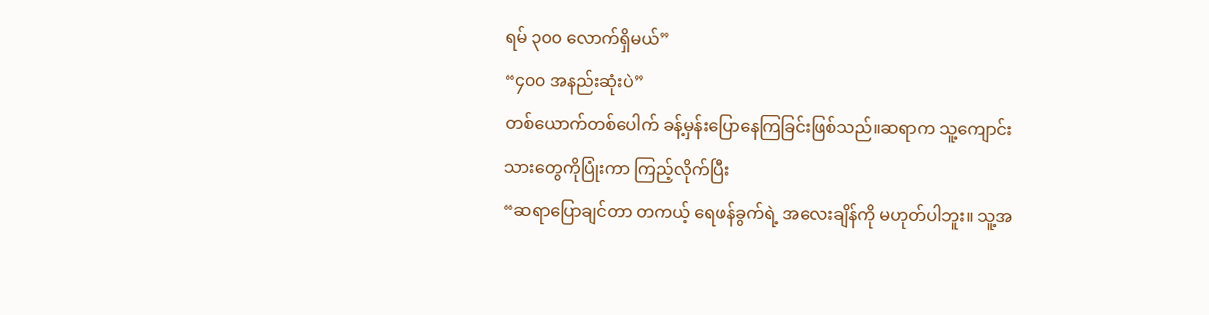ရမ် ၃၀၀ လောက်ရှိမယ်”
“၄၀၀ အနည်းဆုံးပဲ”
တစ်ယောက်တစ်ပေါက် ခန့်မှန်းပြောနေကြခြင်းဖြစ်သည်။ဆရာက သူ့ကျောင်းသားတွေကိုပြုံးကာ ကြည့်လိုက်ပြီး
“ဆရာပြောချင်တာ တကယ့် ရေဖန်ခွက်ရဲ့ အလေးချိန်ကို မဟုတ်ပါဘူး။ သူ့အ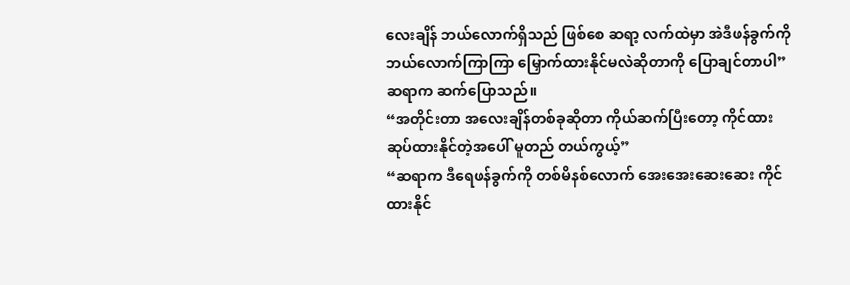လေးချိန် ဘယ်လောက်ရှိသည် ဖြစ်စေ ဆရာ့ လက်ထဲမှာ အဲဒီဖန်ခွက်ကို ဘယ်လောက်ကြာကြာ မြှောက်ထားနိုင်မလဲဆိုတာကို ပြောချင်တာပါ”
ဆရာက ဆက်ပြောသည်။
“အတိုင်းတာ အလေးချိန်တစ်ခုဆိုတာ ကိုယ်ဆက်ပြီးတော့ ကိုင်ထား ဆုပ်ထားနိုင်တဲ့အပေါ် မူတည် တယ်ကွယ့်”
“ဆရာက ဒီရေဖန်ခွက်ကို တစ်မိနစ်လောက် အေးအေးဆေးဆေး ကိုင်ထားနိုင်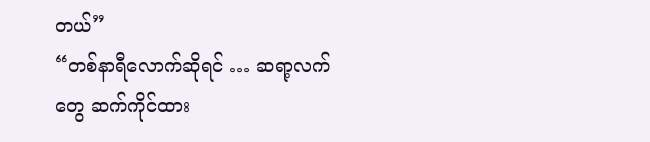တယ်”
“တစ်နာရီလောက်ဆိုရင် … ဆရာ့လက်တွေ ဆက်ကိုင်ထား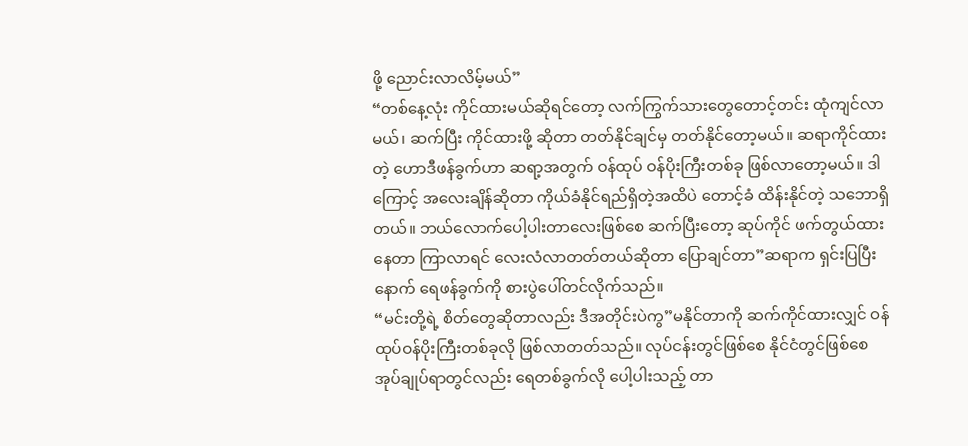ဖို့ ညောင်းလာလိမ့်မယ်”
“တစ်နေ့လုံး ကိုင်ထားမယ်ဆိုရင်တော့ လက်ကြွက်သားတွေတောင့်တင်း ထုံကျင်လာမယ်၊ ဆက်ပြီး ကိုင်ထားဖို့ ဆိုတာ တတ်နိုင်ချင်မှ တတ်နိုင်တော့မယ်။ ဆရာကိုင်ထားတဲ့ ဟောဒီဖန်ခွက်ဟာ ဆရာ့အတွက် ဝန်ထုပ် ဝန်ပိုးကြီးတစ်ခု ဖြစ်လာတော့မယ်။ ဒါကြောင့် အလေးချိန်ဆိုတာ ကိုယ်ခံနိုင်ရည်ရှိတဲ့အထိပဲ တောင့်ခံ ထိန်းနိုင်တဲ့ သဘောရှိတယ်။ ဘယ်လောက်ပေါ့ပါးတာလေးဖြစ်စေ ဆက်ပြီးတော့ ဆုပ်ကိုင် ဖက်တွယ်ထား နေတာ ကြာလာရင် လေးလံလာတတ်တယ်ဆိုတာ ပြောချင်တာ”ဆရာက ရှင်းပြပြီးနောက် ရေဖန်ခွက်ကို စားပွဲပေါ်တင်လိုက်သည်။
“မင်းတို့ရဲ့ စိတ်တွေဆိုတာလည်း ဒီအတိုင်းပဲကွ”မနိုင်တာကို ဆက်ကိုင်ထားလျှင် ဝန်ထုပ်ဝန်ပိုးကြီးတစ်ခုလို ဖြစ်လာတတ်သည်။ လုပ်ငန်းတွင်ဖြစ်စေ နိုင်ငံတွင်ဖြစ်စေ အုပ်ချုပ်ရာတွင်လည်း ရေတစ်ခွက်လို ပေါ့ပါးသည့် တာ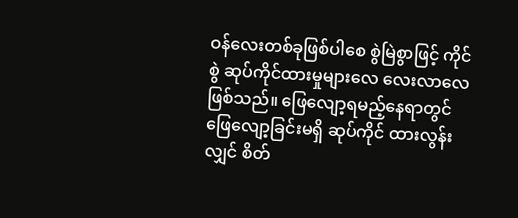ဝန်လေးတစ်ခုဖြစ်ပါစေ စွဲမြဲစွာဖြင့် ကိုင်စွဲ ဆုပ်ကိုင်ထားမှုများလေ လေးလာလေဖြစ်သည်။ ဖြေလျော့ရမည့်နေရာတွင် ဖြေလျော့ခြင်းမရှိ ဆုပ်ကိုင် ထားလွန်းလျှင် စိတ်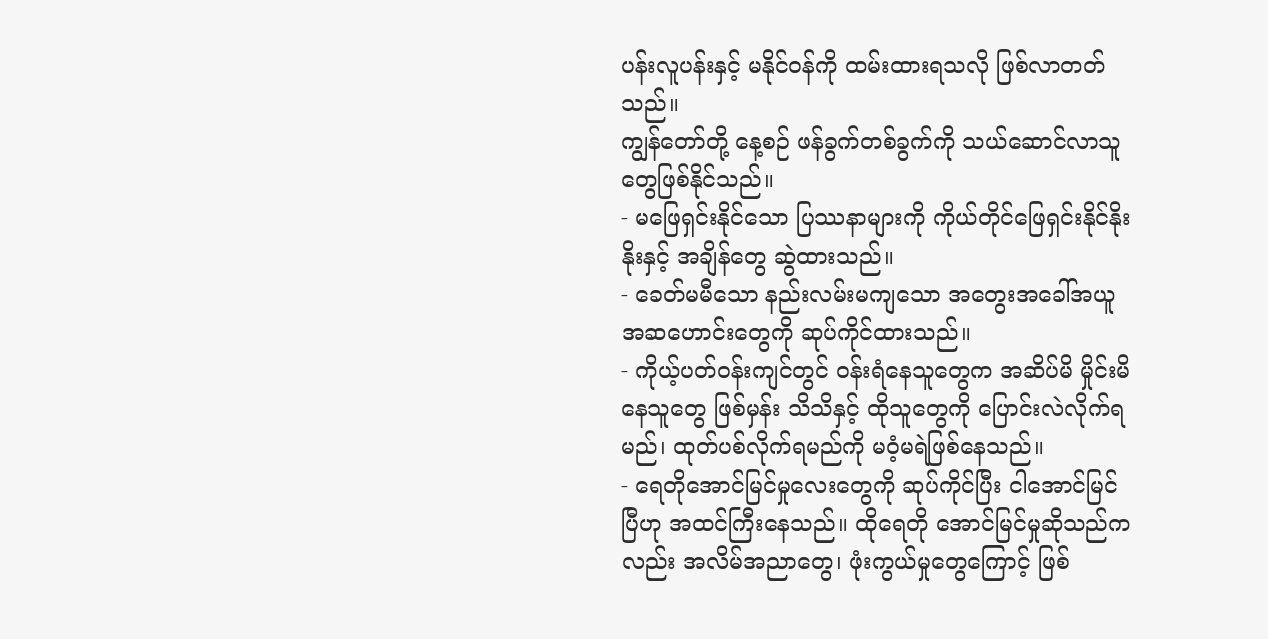ပန်းလူပန်းနှင့် မနိုင်ဝန်ကို ထမ်းထားရသလို ဖြစ်လာတတ်သည်။
ကျွန်တော်တို့ နေ့စဉ် ဖန်ခွက်တစ်ခွက်ကို သယ်ဆောင်လာသူတွေဖြစ်နိုင်သည်။
- မဖြေရှင်းနိုင်သော ပြဿနာများကို ကိုယ်တိုင်ဖြေရှင်းနိုင်နိုးနိုးနှင့် အချိန်တွေ ဆွဲထားသည်။
- ခေတ်မမီသော နည်းလမ်းမကျသော အတွေးအခေါ်အယူအဆဟောင်းတွေကို ဆုပ်ကိုင်ထားသည်။
- ကိုယ့်ပတ်ဝန်းကျင်တွင် ဝန်းရံနေသူတွေက အဆိပ်မိ မှိုင်းမိနေသူတွေ ဖြစ်မှန်း သိသိနှင့် ထိုသူတွေကို ပြောင်းလဲလိုက်ရမည်၊ ထုတ်ပစ်လိုက်ရမည်ကို မဝံ့မရဲဖြစ်နေသည်။
- ရေတိုအောင်မြင်မှုလေးတွေကို ဆုပ်ကိုင်ပြီး ငါအောင်မြင်ပြီဟု အထင်ကြီးနေသည်။ ထိုရေတို အောင်မြင်မှုဆိုသည်ကလည်း အလိမ်အညာတွေ၊ ဖုံးကွယ်မှုတွေကြောင့် ဖြစ်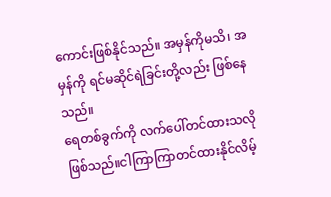ကောင်းဖြစ်နိုင်သည်။ အမှန်ကိုမသိ၊ အမှန်ကို ရင်မဆိုင်ရဲခြင်းတို့လည်း ဖြစ်နေသည်။
ရေတစ်ခွက်ကို လက်ပေါ်တင်ထားသလိုဖြစ်သည်။ငါကြာကြာတင်ထားနိုင်လိမ့်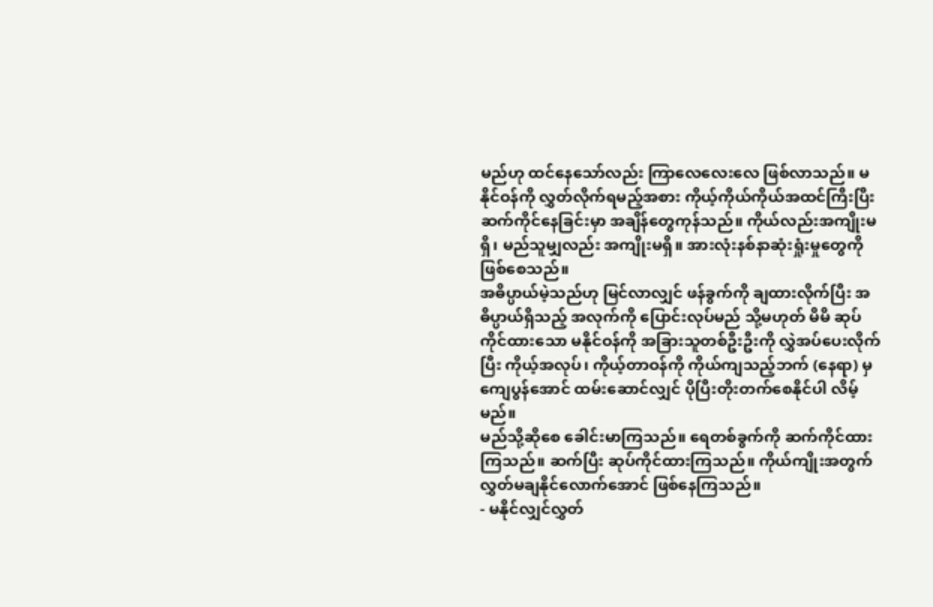မည်ဟု ထင်နေသော်လည်း ကြာလေလေးလေ ဖြစ်လာသည်။ မနိုင်ဝန်ကို လွှတ်လိုက်ရမည့်အစား ကိုယ့်ကိုယ်ကိုယ်အထင်ကြီးပြီး ဆက်ကိုင်နေခြင်းမှာ အချိန်တွေကုန်သည်။ ကိုယ်လည်းအကျိုးမရှိ၊ မည်သူမျှလည်း အကျိုးမရှိ။ အားလုံးနစ်နာဆုံးရှုံးမှုတွေကို ဖြစ်စေသည်။
အဓိပ္ပာယ်မဲ့သည်ဟု မြင်လာလျှင် ဖန်ခွက်ကို ချထားလိုက်ပြီး အဓိပ္ပာယ်ရှိသည့် အလုက်ကို ပြောင်းလုပ်မည် သို့မဟုတ် မိမိ ဆုပ်ကိုင်ထားသော မနိုင်ဝန်ကို အခြားသူတစ်ဦးဦးကို လွှဲအပ်ပေးလိုက်ပြီး ကိုယ့်အလုပ်၊ ကိုယ့်တာဝန်ကို ကိုယ်ကျသည့်ဘက် (နေရာ) မှ ကျေပွန်အောင် ထမ်းဆောင်လျှင် ပိုပြီးတိုးတက်စေနိုင်ပါ လိမ့်မည်။
မည်သို့ဆိုစေ ခေါင်းမာကြသည်။ ရေတစ်ခွက်ကို ဆက်ကိုင်ထားကြသည်။ ဆက်ပြီး ဆုပ်ကိုင်ထားကြသည်။ ကိုယ်ကျိုးအတွက် လွှတ်မချနိုင်လောက်အောင် ဖြစ်နေကြသည်။
- မနိုင်လျှင်လွှတ်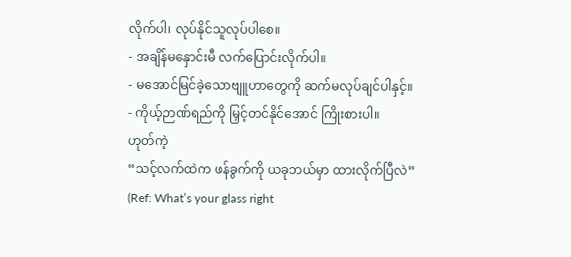လိုက်ပါ၊ လုပ်နိုင်သူလုပ်ပါစေ။
- အချိန်မနှောင်းမီ လက်ပြောင်းလိုက်ပါ။
- မအောင်မြင်ခဲ့သောဗျူဟာတွေကို ဆက်မလုပ်ချင်ပါနှင့်။
- ကိုယ့်ဉာဏ်ရည်ကို မြှင့်တင်နိုင်အောင် ကြိုးစားပါ။
ဟုတ်ကဲ့
“သင့်လက်ထဲက ဖန်ခွက်ကို ယခုဘယ်မှာ ထားလိုက်ပြီလဲ”
(Ref: What’s your glass right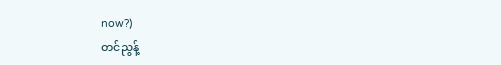now?)
တင်ညွန့်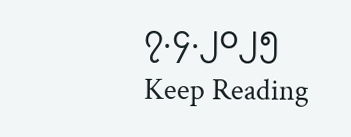၇.၄.၂၀၂၅
Keep Reading